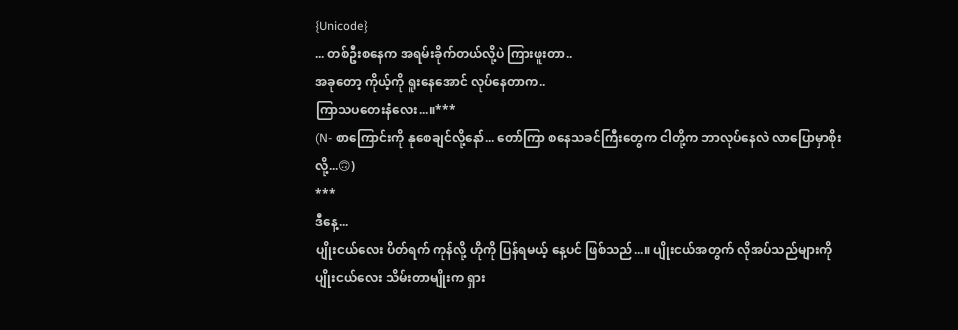{Unicode}
... တစ်ဦးစနေက အရမ်းခိုက်တယ်လို့ပဲ ကြားဖူးတာ..
အခုတော့ ကိုယ့်ကို ရူးနေအောင် လုပ်နေတာက..
ကြာသပတေးနံလေး...။***
(N- စာကြောင်းကို နုစေချင်လို့နော်... တော်ကြာ စနေသခင်ကြီးတွေက ငါတို့က ဘာလုပ်နေလဲ လာပြောမှာစိုးလို့...🙃)
***
ဒီနေ့...
ပျိုးငယ်လေး ပိတ်ရက် ကုန်လို့ ဟိုကို ပြန်ရမယ့် နေ့ပင် ဖြစ်သည်...။ ပျိုးငယ်အတွက် လိုအပ်သည်များကို ပျိုးငယ်လေး သိမ်းတာမျိုးက ရှား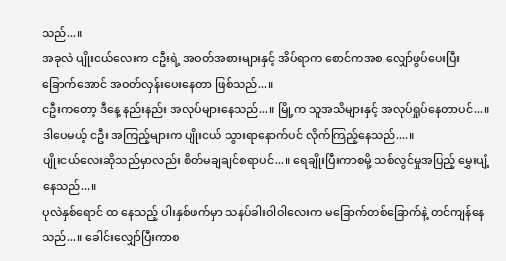သည်...။
အခုလဲ ပျိုးငယ်လေးက ငဦးရဲ့ အဝတ်အစားများနှင့် အိပ်ရာက စောင်ကအစ လျှော်ဖွပ်ပေးပြီး ခြောက်အောင် အဝတ်လှန်းပေးနေတာ ဖြစ်သည်...။
ငဦးကတော့ ဒီနေ့ နည်းနည်း အလုပ်များနေသည်...။ မြို့က သူအသိများနှင့် အလုပ်ရှုပ်နေတာပင်...။ ဒါပေမယ့် ငဦး အကြည့်များက ပျိုးငယ် သွားရာနောက်ပင် လိုက်ကြည့်နေသည်....။
ပျိုးငယ်လေးဆိုသည်မှာလည်း စိတ်မချချင်စရာပင်...။ ရေချိုးပြီးကာစမို့ သစ်လွင်မှုအပြည့် မွှေးပျံ့နေသည်...။
ပုလဲနှစ်ရောင် ထ နေသည့် ပါးနှစ်ဖက်မှာ သနပ်ခါးဝါဝါလေးက မခြောက်တစ်ခြောက်နဲ့ တင်ကျန်နေသည်...။ ခေါင်းလျှော်ပြီးကာစ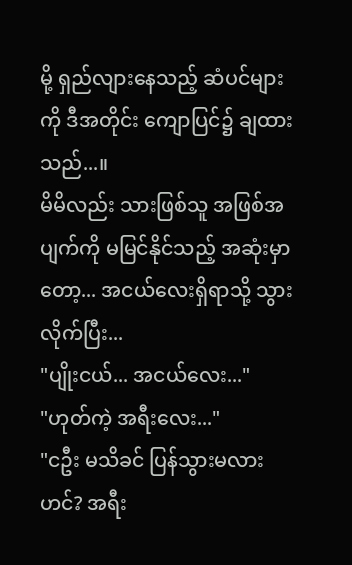မို့ ရှည်လျားနေသည့် ဆံပင်များကို ဒီအတိုင်း ကျောပြင်၌ ချထားသည်...။
မိမိလည်း သားဖြစ်သူ အဖြစ်အပျက်ကို မမြင်နိုင်သည့် အဆုံးမှာတော့... အငယ်လေးရှိရာသို့ သွားလိုက်ပြီး...
"ပျိုးငယ်... အငယ်လေး..."
"ဟုတ်ကဲ့ အရီးလေး..."
"ငဦး မသိခင် ပြန်သွားမလားဟင်? အရီး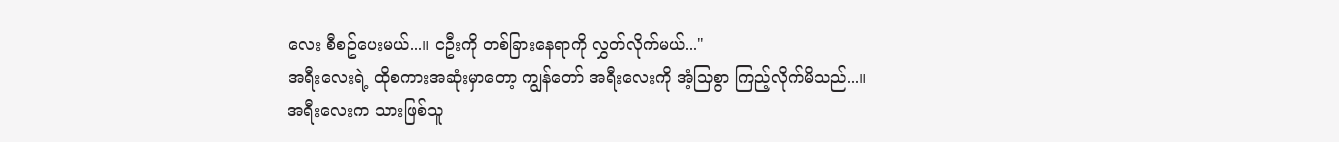လေး စီစဥ်ပေးမယ်...။ ငဦးကို တစ်ခြားနေရာကို လွှတ်လိုက်မယ်..."
အရီးလေးရဲ့ ထိုစကားအဆုံးမှာတော့ ကျွန်တော် အရီးလေးကို အံ့သြစွာ ကြည့်လိုက်မိသည်...။
အရီးလေးက သားဖြစ်သူ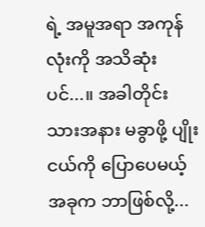ရဲ့ အမူအရာ အကုန်လုံးကို အသိဆုံးပင်...။ အခါတိုင်း သားအနား မခွာဖို့ ပျိုးငယ်ကို ပြောပေမယ့် အခုက ဘာဖြစ်လို့...